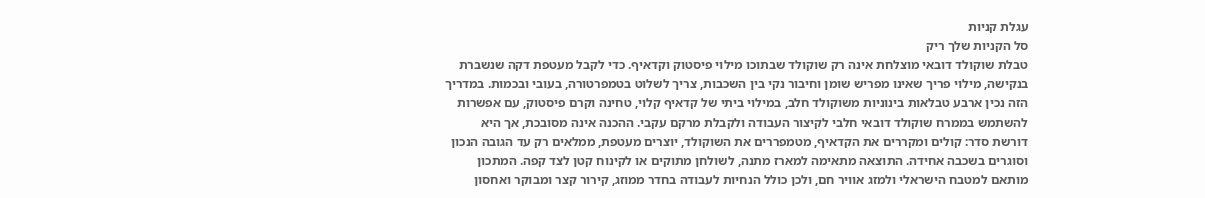עגלת קניות
סל הקניות שלך ריק
טבלת שוקולד דובאי מוצלחת אינה רק שוקולד שבתוכו מילוי פיסטוק וקדאיף. כדי לקבל מעטפת דקה שנשברת בנקישה, מילוי פריך שאינו מפריש שומן וחיבור נקי בין השכבות, צריך לשלוט בטמפרטורה, בעובי ובכמות. במדריך הזה נכין ארבע טבלאות בינוניות משוקולד חלב, במילוי ביתי של קדאיף קלוי, טחינה וקרם פיסטוק, עם אפשרות להשתמש בממרח שוקולד דובאי חלבי לקיצור העבודה ולקבלת מרקם עקבי. ההכנה אינה מסובכת, אך היא דורשת סדר: קולים ומקררים את הקדאיף, מטמפררים את השוקולד, יוצרים מעטפת, ממלאים רק עד הגובה הנכון וסוגרים בשכבה אחידה. התוצאה מתאימה למארז מתנה, לשולחן מתוקים או לקינוח קטן לצד קפה. המתכון מותאם למטבח הישראלי ולמזג אוויר חם, ולכן כולל הנחיות לעבודה בחדר ממוזג, קירור קצר ומבוקר ואחסון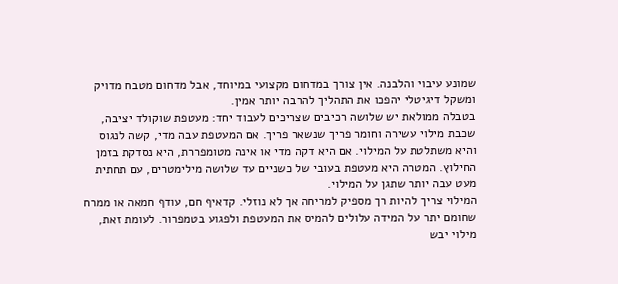שמונע עיבוי והלבנה. אין צורך במדחום מקצועי במיוחד, אבל מדחום מטבח מדויק ומשקל דיגיטלי יהפכו את התהליך להרבה יותר אמין.
בטבלה ממולאת יש שלושה רכיבים שצריכים לעבוד יחד: מעטפת שוקולד יציבה, שכבת מילוי עשירה וחומר פריך שנשאר פריך. אם המעטפת עבה מדי, קשה לנגוס והיא משתלטת על המילוי. אם היא דקה מדי או אינה מטומפררת, היא נסדקת בזמן החילוץ. המטרה היא מעטפת בעובי של כשניים עד שלושה מילימטרים, עם תחתית מעט עבה יותר שתגן על המילוי.
המילוי צריך להיות רך מספיק למריחה אך לא נוזלי. קדאיף חם, עודף חמאה או ממרח שחומם יתר על המידה עלולים להמיס את המעטפת ולפגוע בטמפרור. לעומת זאת, מילוי יבש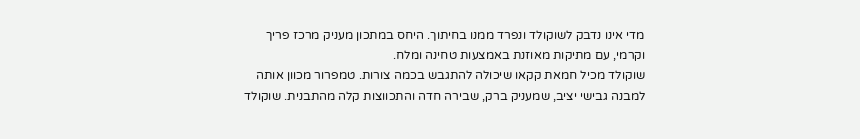מדי אינו נדבק לשוקולד ונפרד ממנו בחיתוך. היחס במתכון מעניק מרכז פריך וקרמי, עם מתיקות מאוזנת באמצעות טחינה ומלח.
שוקולד מכיל חמאת קקאו שיכולה להתגבש בכמה צורות. טמפרור מכוון אותה למבנה גבישי יציב, שמעניק ברק, שבירה חדה והתכווצות קלה מהתבנית. שוקולד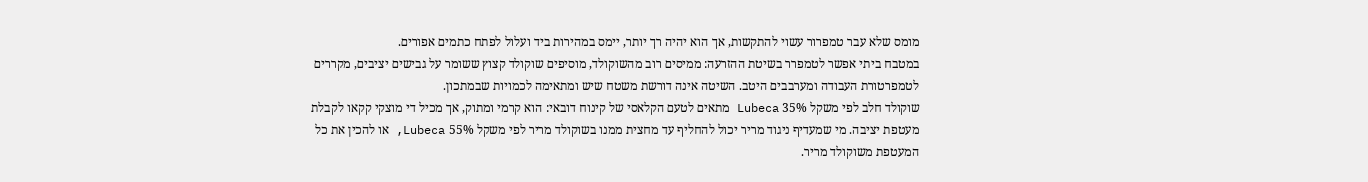מומס שלא עבר טמפרור עשוי להתקשות, אך הוא יהיה רך יותר, יימס במהירות ביד ועלול לפתח כתמים אפורים.
במטבח ביתי אפשר לטמפרר בשיטת ההזרעה: ממיסים רוב מהשוקולד, מוסיפים שוקולד קצוץ ששומר על גבישים יציבים, מקררים לטמפרטורת העבודה ומערבבים היטב. השיטה אינה דורשת משטח שיש ומתאימה לכמויות שבמתכון.
שוקולד חלב לפי משקל 35% Lubeca מתאים לטעם הקלאסי של קינוח דובאי: הוא קרמי ומתוק, אך מכיל די מוצקי קקאו לקבלת מעטפת יציבה. מי שמעדיף ניגוד מריר יכול להחליף עד מחצית ממנו בשוקולד מריר לפי משקל 55% Lubeca, או להכין את כל המעטפת משוקולד מריר.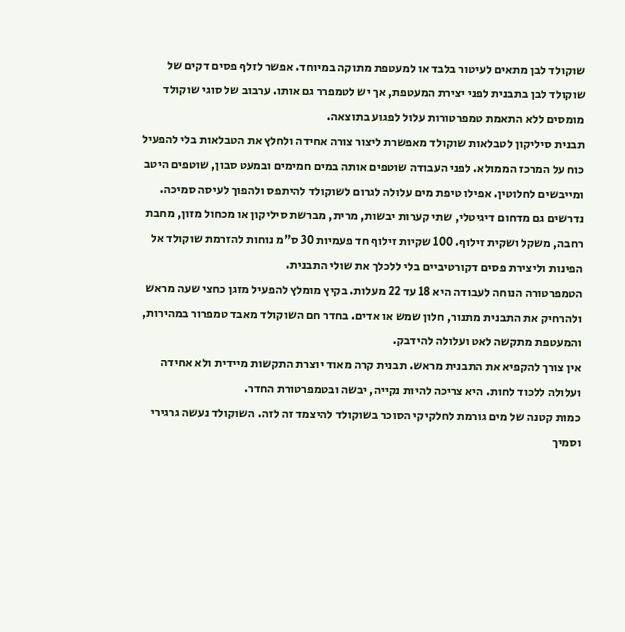שוקולד לבן מתאים לעיטור בלבד או למעטפת מתוקה במיוחד. אפשר לזלף פסים דקים של שוקולד לבן בתבנית לפני יצירת המעטפת, אך יש לטמפרר גם אותו. ערבוב של סוגי שוקולד מומסים ללא התאמת טמפרטורות עלול לפגוע בתוצאה.
תבנית סיליקון לטבלאות שוקולד מאפשרת ליצור צורה אחידה ולחלץ את הטבלאות בלי להפעיל כוח על המרכז הממולא. לפני העבודה שוטפים אותה במים חמימים ובמעט סבון, שוטפים היטב ומייבשים לחלוטין. אפילו טיפת מים עלולה לגרום לשוקולד להיתפס ולהפוך לעיסה סמיכה.
נדרשים גם מדחום דיגיטלי, שתי קערות יבשות, מרית, מברשת סיליקון או מכחול מזון, מחבת רחבה, משקל ושקית זילוף. 100 שקיות זילוף חד פעמיות 30 ס"מ נוחות להזרמת שוקולד אל הפינות וליצירת פסים דקורטיביים בלי ללכלך את שולי התבנית.
הטמפרטורה הנוחה לעבודה היא 18 עד 22 מעלות. בקיץ מומלץ להפעיל מזגן כחצי שעה מראש ולהרחיק את התבנית מתנור, חלון שמש או אדים. בחדר חם השוקולד מאבד טמפרור במהירות, והמעטפת מתקשה לאט ועלולה להידבק.
אין צורך להקפיא את התבנית מראש. תבנית קרה מאוד יוצרת התקשות מיידית ולא אחידה ועלולה ללכוד לחות. היא צריכה להיות נקייה, יבשה ובטמפרטורת החדר.
כמות קטנה של מים גורמת לחלקיקי הסוכר בשוקולד להיצמד זה לזה. השוקולד נעשה גרגירי וסמיך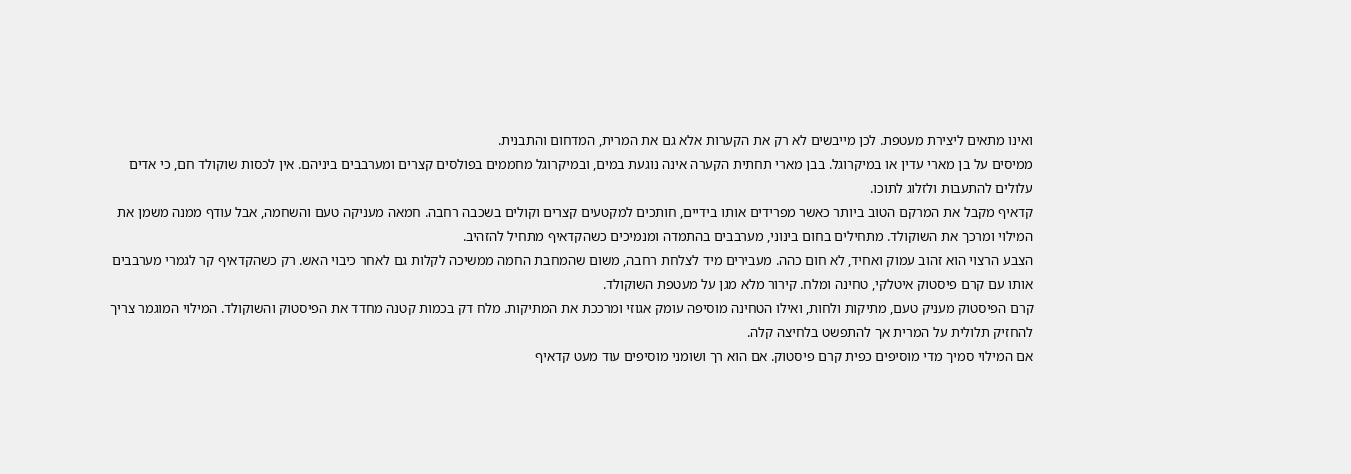ואינו מתאים ליצירת מעטפת. לכן מייבשים לא רק את הקערות אלא גם את המרית, המדחום והתבנית.
ממיסים על בן מארי עדין או במיקרוגל. בבן מארי תחתית הקערה אינה נוגעת במים, ובמיקרוגל מחממים בפולסים קצרים ומערבבים ביניהם. אין לכסות שוקולד חם, כי אדים עלולים להתעבות ולזלוג לתוכו.
קדאיף מקבל את המרקם הטוב ביותר כאשר מפרידים אותו בידיים, חותכים למקטעים קצרים וקולים בשכבה רחבה. חמאה מעניקה טעם והשחמה, אבל עודף ממנה משמן את המילוי ומרכך את השוקולד. מתחילים בחום בינוני, מערבבים בהתמדה ומנמיכים כשהקדאיף מתחיל להזהיב.
הצבע הרצוי הוא זהוב עמוק ואחיד, לא חום כהה. מעבירים מיד לצלחת רחבה, משום שהמחבת החמה ממשיכה לקלות גם לאחר כיבוי האש. רק כשהקדאיף קר לגמרי מערבבים אותו עם קרם פיסטוק איטלקי, טחינה ומלח. קירור מלא מגן על מעטפת השוקולד.
קרם הפיסטוק מעניק טעם, מתיקות ולחות, ואילו הטחינה מוסיפה עומק אגוזי ומרככת את המתיקות. מלח דק בכמות קטנה מחדד את הפיסטוק והשוקולד. המילוי המוגמר צריך להחזיק תלולית על המרית אך להתפשט בלחיצה קלה.
אם המילוי סמיך מדי מוסיפים כפית קרם פיסטוק. אם הוא רך ושומני מוסיפים עוד מעט קדאיף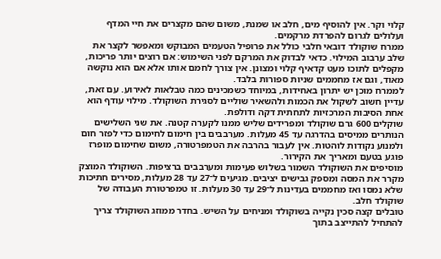קלוי וקר. אין להוסיף מים, חלב או שמנת, משום שהם מקצרים את חיי המדף ועלולים לגרום להפרדת מרקמים.
ממרח שוקולד דובאי חלבי כולל את פרופיל הטעמים המבוקש ומאפשר לקצר את שלב ערבוב המילוי. כדאי לבדוק את המרקם לפני השימוש: אם רוצים יותר פריכות, מקפלים לתוכו מעט קדאיף קלוי ומצונן. אין צורך לחמם אותו אלא אם הוא נוקשה מאוד, וגם אז מחממים שניות ספורות בלבד.
לממרח מוכן יש יתרון באחידות, במיוחד כשמכינים כמה טבלאות לאירוע. עם זאת, עדיין חשוב לשקול את הכמות ולהשאיר שוליים לסגירת השוקולד. מילוי עודף הוא אחת הסיבות המרכזיות לתחתית דקה ודולפת.
שוקלים 600 גרם שוקולד ומפרידים שליש ממנו לקערה קטנה. את שני השלישים הנותרים ממיסים בהדרגה עד 45 מעלות. מערבבים בין חימום לחימום כדי לפזר חום ולמנוע נקודות לוהטות. אין לעבור בהרבה את הטמפרטורה, משום שחימום מופרז פוגע בטעם ומאריך את הקירור.
מוסיפים את השוקולד השמור בשלוש פעימות ומערבבים ברציפות. השוקולד המוצק מקרר את המסה ומספק גבישים יציבים. מגיעים ל־27 עד 28 מעלות, מסירים חתיכות שלא נמסו ואז מחממים בעדינות ל־29 עד 30 מעלות. זו טמפרטורת העבודה של שוקולד חלב.
טובלים קצה סכין נקייה בשוקולד ומניחים על השיש. בחדר ממוזג השוקולד צריך להתחיל להתייצב בתוך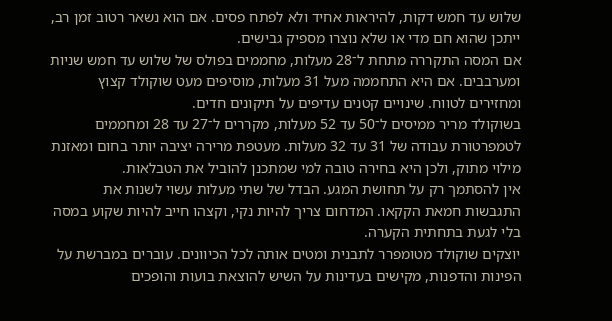שלוש עד חמש דקות, להיראות אחיד ולא לפתח פסים. אם הוא נשאר רטוב זמן רב, ייתכן שהוא חם מדי או שלא נוצרו מספיק גבישים.
אם המסה התקררה מתחת ל־28 מעלות, מחממים בפולס של שלוש עד חמש שניות ומערבבים. אם היא התחממה מעל 31 מעלות, מוסיפים מעט שוקולד קצוץ ומחזירים לטווח. שינויים קטנים עדיפים על תיקונים חדים.
בשוקולד מריר ממיסים ל־50 עד 52 מעלות, מקררים ל־27 עד 28 ומחממים לטמפרטורת עבודה של 31 עד 32 מעלות. מעטפת מרירה יציבה יותר בחום ומאזנת מילוי מתוק, ולכן היא בחירה טובה למי שמתכנן להוביל את הטבלאות.
אין להסתמך רק על תחושת המגע. הבדל של שתי מעלות עשוי לשנות את התגבשות חמאת הקקאו. המדחום צריך להיות נקי, וקצהו חייב להיות שקוע במסה בלי לגעת בתחתית הקערה.
יוצקים שוקולד מטומפרר לתבנית ומטים אותה לכל הכיוונים. עוברים במברשת על הפינות והדפנות, מקישים בעדינות על השיש להוצאת בועות והופכים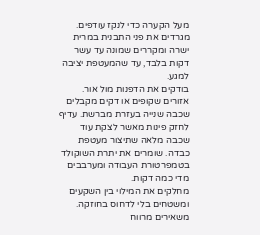מעל הקערה כדי לנקז עודפים. מגרדים את פני התבנית במרית ישרה ומקררים שמונה עד עשר דקות בלבד, עד שהמעטפת יציבה למגע.
בודקים את הדפנות מול אור. אזורים שקופים או דקים מקבלים שכבה שנייה בעזרת מברשת. עדיף לחזק פינות מאשר לצקת עוד שכבה מלאה שתיצור מעטפת כבדה. שומרים את יתרת השוקולד בטמפרטורת העבודה ומערבבים מדי כמה דקות.
מחלקים את המילוי בין השקעים ומשטחים בלי לדחוס בחוזקה. משאירים מרווח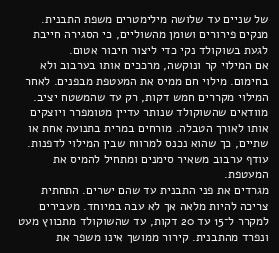של שניים עד שלושה מילימטרים משפת התבנית. מנקים פירורים ושומן מהשוליים, כי הסגירה חייבת לגעת בשוקולד נקי כדי ליצור חיבור אטום.
אם המילוי קר ונוקשה, מרככים אותו בערבוב ולא בחימום. מילוי חם ממיס את המעטפת מבפנים. לאחר המילוי מקררים חמש דקות, רק עד שהמשטח יציב.
מוודאים שהשוקולד שנותר עדיין מטומפרר ויוצקים אותו לאורך הטבלה. מורחים במרית בתנועה אחת או שתיים, כך שהוא נכנס למרווח שבין המילוי לדפנות. עודף ערבוב משאיר סימנים ומתחיל להמיס את המעטפת.
מגרדים את פני התבנית עד שהם ישרים. התחתית צריכה להיות מלאה אך לא עבה במיוחד. מעבירים למקרר ל־15 עד 20 דקות, עד שהשוקולד מתכווץ מעט ונפרד מהתבנית. קירור ממושך אינו משפר את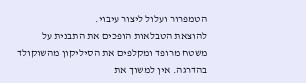הטמפרור ועלול ליצור עיבוי.
להוצאת הטבלאות הופכים את התבנית על משטח מרופד ומקלפים את הסיליקון מהשוקולד בהדרגה. אין למשוך את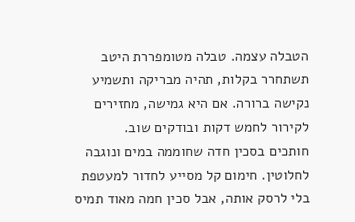הטבלה עצמה. טבלה מטומפררת היטב תשתחרר בקלות, תהיה מבריקה ותשמיע נקישה ברורה. אם היא גמישה, מחזירים לקירור לחמש דקות ובודקים שוב.
חותכים בסכין חדה שחוממה במים ונוגבה לחלוטין. חימום קל מסייע לחדור למעטפת בלי לרסק אותה, אבל סכין חמה מאוד תמיס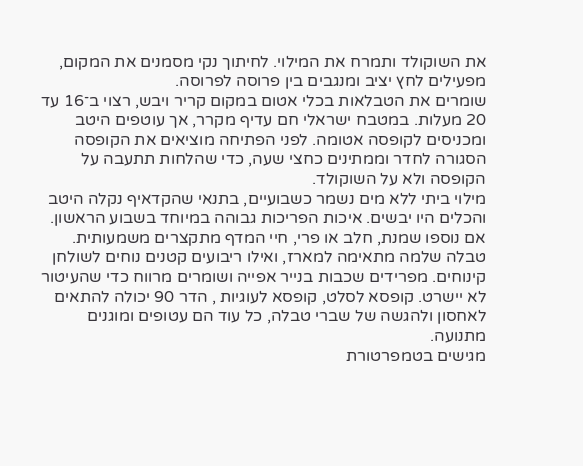את השוקולד ותמרח את המילוי. לחיתוך נקי מסמנים את המקום, מפעילים לחץ יציב ומנגבים בין פרוסה לפרוסה.
שומרים את הטבלאות בכלי אטום במקום קריר ויבש, רצוי ב־16 עד 20 מעלות. במטבח ישראלי חם עדיף מקרר, אך עוטפים היטב ומכניסים לקופסה אטומה. לפני הפתיחה מוציאים את הקופסה הסגורה לחדר וממתינים כחצי שעה, כדי שהלחות תתעבה על הקופסה ולא על השוקולד.
מילוי ביתי ללא מים נשמר כשבועיים, בתנאי שהקדאיף נקלה היטב והכלים היו יבשים. איכות הפריכות גבוהה במיוחד בשבוע הראשון. אם נוספו שמנת, חלב או פרי, חיי המדף מתקצרים משמעותית.
טבלה שלמה מתאימה למארז, ואילו ריבועים קטנים נוחים לשולחן קינוחים. מפרידים שכבות בנייר אפייה ושומרים מרווח כדי שהעיטור לא יישרט. קופסא לסלט, קופסא לעוגיות , הדר 90 יכולה להתאים לאחסון ולהגשה של שברי טבלה, כל עוד הם עטופים ומוגנים מתנועה.
מגישים בטמפרטורת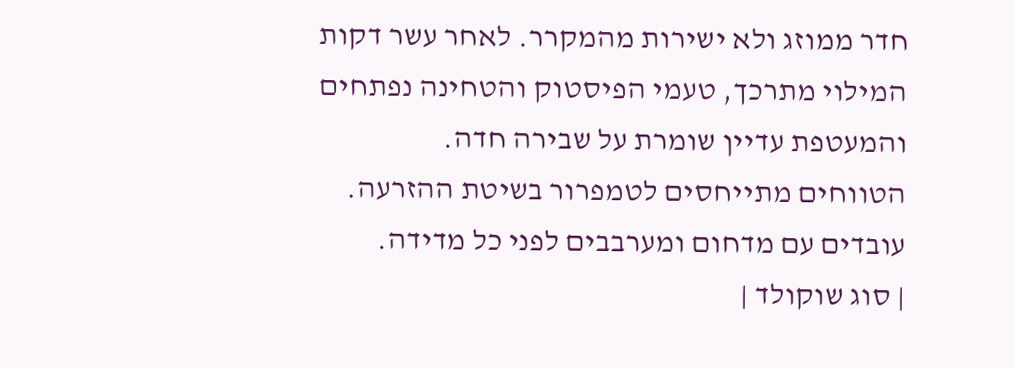חדר ממוזג ולא ישירות מהמקרר. לאחר עשר דקות המילוי מתרכך, טעמי הפיסטוק והטחינה נפתחים והמעטפת עדיין שומרת על שבירה חדה.
הטווחים מתייחסים לטמפרור בשיטת ההזרעה. עובדים עם מדחום ומערבבים לפני כל מדידה.
| סוג שוקולד |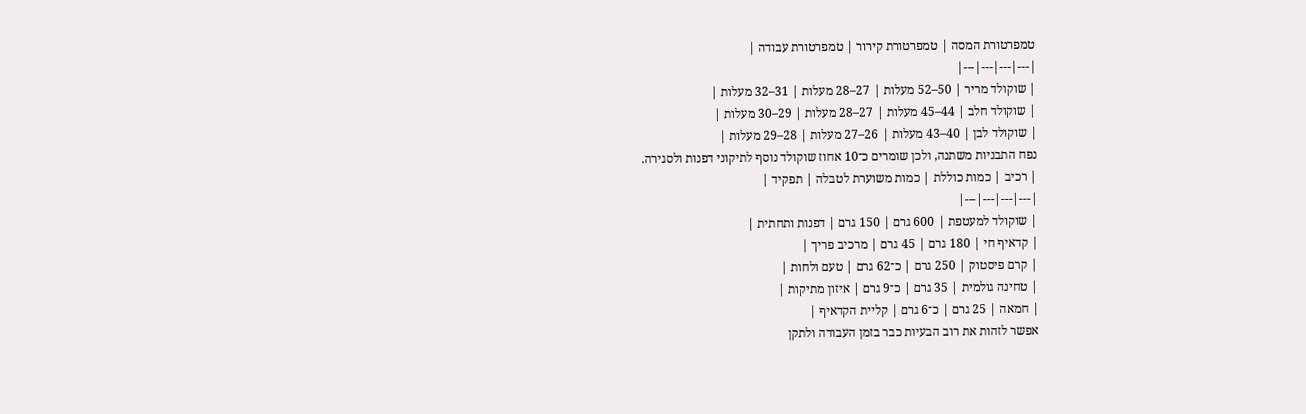טמפרטורת המסה | טמפרטורת קירור | טמפרטורת עבודה |
|---|---|---|---|
| שוקולד מריר | 50–52 מעלות | 27–28 מעלות | 31–32 מעלות |
| שוקולד חלב | 44–45 מעלות | 27–28 מעלות | 29–30 מעלות |
| שוקולד לבן | 40–43 מעלות | 26–27 מעלות | 28–29 מעלות |
נפח התבניות משתנה, ולכן שומרים כ־10 אחוז שוקולד נוסף לתיקוני דפנות ולסגירה.
| רכיב | כמות כוללת | כמות משוערת לטבלה | תפקיד |
|---|---|---|---|
| שוקולד למעטפת | 600 גרם | 150 גרם | דפנות ותחתית |
| קדאיף חי | 180 גרם | 45 גרם | מרכיב פריך |
| קרם פיסטוק | 250 גרם | כ־62 גרם | טעם ולחות |
| טחינה גולמית | 35 גרם | כ־9 גרם | איזון מתיקות |
| חמאה | 25 גרם | כ־6 גרם | קליית הקדאיף |
אפשר לזהות את רוב הבעיות כבר בזמן העבודה ולתקן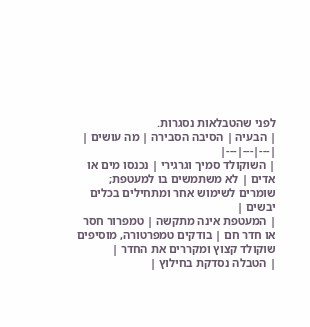לפני שהטבלאות נסגרות.
| הבעיה | הסיבה הסבירה | מה עושים |
|---|---|---|
| השוקולד סמיך וגרגירי | נכנסו מים או אדים | לא משתמשים בו למעטפת; שומרים לשימוש אחר ומתחילים בכלים יבשים |
| המעטפת אינה מתקשה | טמפרור חסר או חדר חם | בודקים טמפרטורה, מוסיפים שוקולד קצוץ ומקררים את החדר |
| הטבלה נסדקת בחילוץ |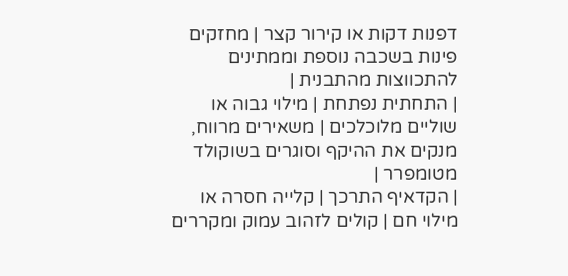דפנות דקות או קירור קצר | מחזקים פינות בשכבה נוספת וממתינים להתכווצות מהתבנית |
| התחתית נפתחת | מילוי גבוה או שוליים מלוכלכים | משאירים מרווח, מנקים את ההיקף וסוגרים בשוקולד מטומפרר |
| הקדאיף התרכך | קלייה חסרה או מילוי חם | קולים לזהוב עמוק ומקררים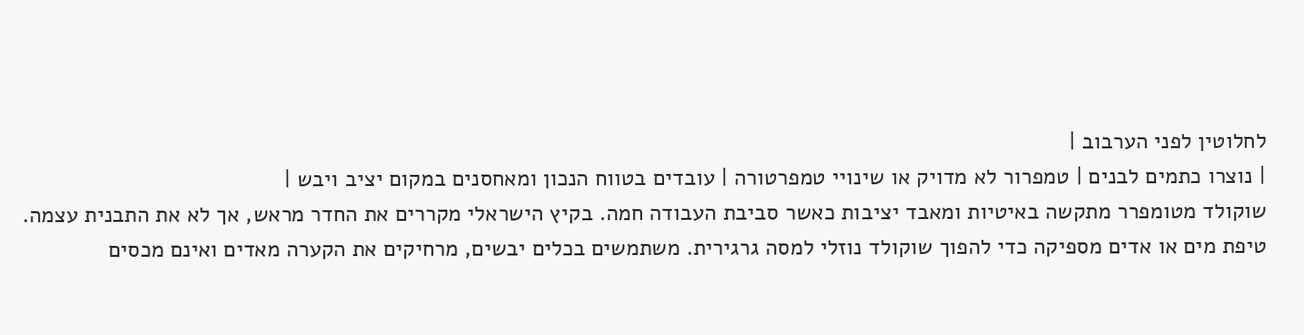לחלוטין לפני הערבוב |
| נוצרו כתמים לבנים | טמפרור לא מדויק או שינויי טמפרטורה | עובדים בטווח הנכון ומאחסנים במקום יציב ויבש |
שוקולד מטומפרר מתקשה באיטיות ומאבד יציבות כאשר סביבת העבודה חמה. בקיץ הישראלי מקררים את החדר מראש, אך לא את התבנית עצמה.
טיפת מים או אדים מספיקה כדי להפוך שוקולד נוזלי למסה גרגירית. משתמשים בכלים יבשים, מרחיקים את הקערה מאדים ואינם מכסים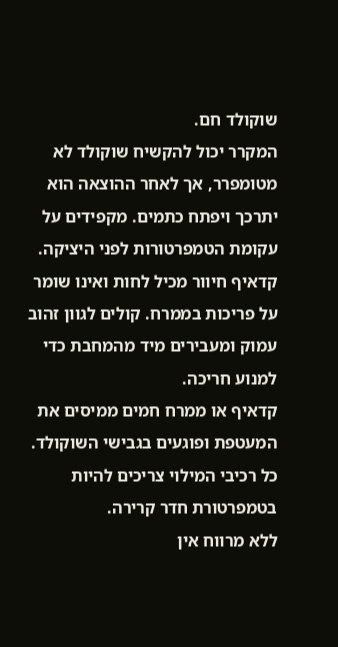שוקולד חם.
המקרר יכול להקשיח שוקולד לא מטומפרר, אך לאחר ההוצאה הוא יתרכך ויפתח כתמים. מקפידים על עקומת הטמפרטורות לפני היציקה.
קדאיף חיוור מכיל לחות ואינו שומר על פריכות בממרח. קולים לגוון זהוב עמוק ומעבירים מיד מהמחבת כדי למנוע חריכה.
קדאיף או ממרח חמים ממיסים את המעטפת ופוגעים בגבישי השוקולד. כל רכיבי המילוי צריכים להיות בטמפרטורת חדר קרירה.
ללא מרווח אין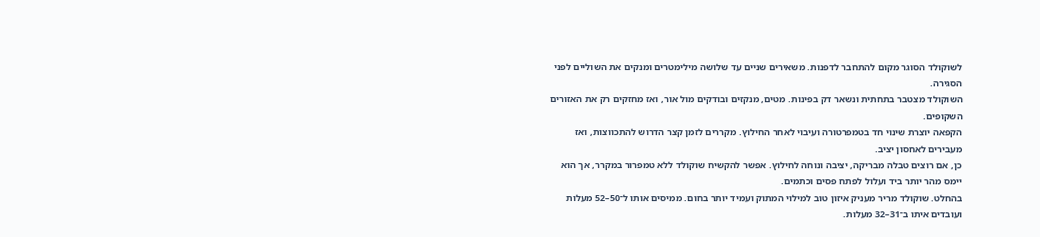לשוקולד הסוגר מקום להתחבר לדפנות. משאירים שניים עד שלושה מילימטרים ומנקים את השוליים לפני הסגירה.
השוקולד מצטבר בתחתית ונשאר דק בפינות. מטים, מנקזים ובודקים מול אור, ואז מחזקים רק את האזורים השקופים.
הקפאה יוצרת שינוי חד בטמפרטורה ועיבוי לאחר החילוץ. מקררים לזמן קצר הדרוש להתכווצות, ואז מעבירים לאחסון יציב.
כן, אם רוצים טבלה מבריקה, יציבה ונוחה לחילוץ. אפשר להקשיח שוקולד ללא טמפרור במקרר, אך הוא יימס מהר יותר ביד ועלול לפתח פסים וכתמים.
בהחלט. שוקולד מריר מעניק איזון טוב למילוי המתוק ועמיד יותר בחום. ממיסים אותו ל־50–52 מעלות ועובדים איתו ב־31–32 מעלות.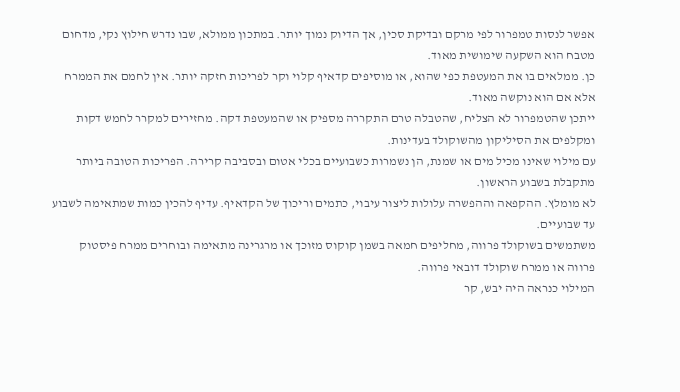אפשר לנסות טמפרור לפי מרקם ובדיקת סכין, אך הדיוק נמוך יותר. במתכון ממולא, שבו נדרש חילוץ נקי, מדחום מטבח הוא השקעה שימושית מאוד.
כן. ממלאים בו את המעטפת כפי שהוא, או מוסיפים קדאיף קלוי וקר לפריכות חזקה יותר. אין לחמם את הממרח אלא אם הוא נוקשה מאוד.
ייתכן שהטמפרור לא הצליח, שהטבלה טרם התקררה מספיק או שהמעטפת דקה. מחזירים למקרר לחמש דקות ומקלפים את הסיליקון מהשוקולד בעדינות.
עם מילוי שאינו מכיל מים או שמנת, הן נשמרות כשבועיים בכלי אטום ובסביבה קרירה. הפריכות הטובה ביותר מתקבלת בשבוע הראשון.
לא מומלץ. ההקפאה וההפשרה עלולות ליצור עיבוי, כתמים וריכוך של הקדאיף. עדיף להכין כמות שמתאימה לשבוע עד שבועיים.
משתמשים בשוקולד פרווה, מחליפים חמאה בשמן קוקוס מזוכך או מרגרינה מתאימה ובוחרים ממרח פיסטוק פרווה או ממרח שוקולד דובאי פרווה.
המילוי כנראה היה יבש, קר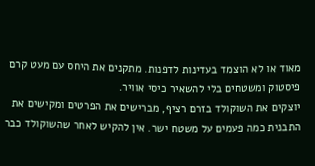מאוד או לא הוצמד בעדינות לדפנות. מתקנים את היחס עם מעט קרם פיסטוק ומשטחים בלי להשאיר כיסי אוויר.
יוצקים את השוקולד בזרם רציף, מברישים את הפרטים ומקישים את התבנית כמה פעמים על משטח ישר. אין להקיש לאחר שהשוקולד כבר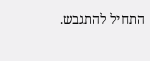התחיל להתגבש.